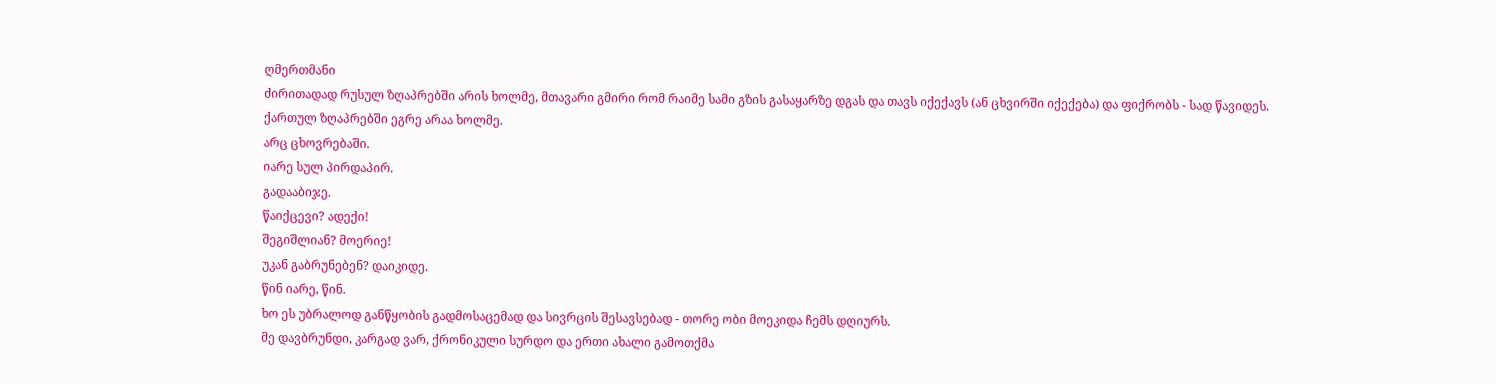ღმერთმანი
ძირითადად რუსულ ზღაპრებში არის ხოლმე, მთავარი გმირი რომ რაიმე სამი გზის გასაყარზე დგას და თავს იქექავს (ან ცხვირში იქექება) და ფიქრობს - სად წავიდეს.
ქართულ ზღაპრებში ეგრე არაა ხოლმე.
არც ცხოვრებაში.
იარე სულ პირდაპირ.
გადააბიჯე.
წაიქცევი? ადექი!
შეგიშლიან? მოერიე!
უკან გაბრუნებენ? დაიკიდე.
წინ იარე, წინ.
ხო ეს უბრალოდ განწყობის გადმოსაცემად და სივრცის შესავსებად - თორე ობი მოეკიდა ჩემს დღიურს.
მე დავბრუნდი, კარგად ვარ, ქრონიკული სურდო და ერთი ახალი გამოთქმა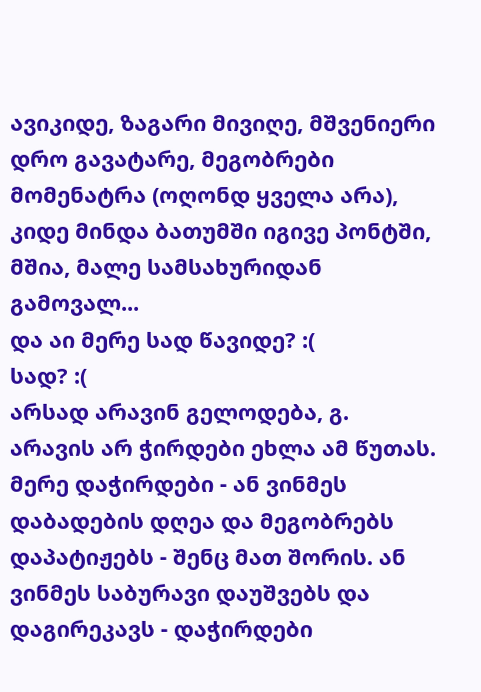ავიკიდე, ზაგარი მივიღე, მშვენიერი დრო გავატარე, მეგობრები მომენატრა (ოღონდ ყველა არა), კიდე მინდა ბათუმში იგივე პონტში, მშია, მალე სამსახურიდან გამოვალ...
და აი მერე სად წავიდე? :(
სად? :(
არსად არავინ გელოდება, გ. არავის არ ჭირდები ეხლა ამ წუთას. მერე დაჭირდები - ან ვინმეს დაბადების დღეა და მეგობრებს დაპატიჟებს - შენც მათ შორის. ან ვინმეს საბურავი დაუშვებს და დაგირეკავს - დაჭირდები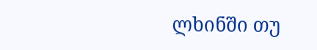ლხინში თუ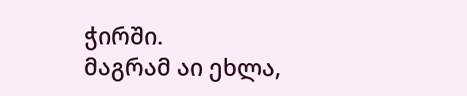ჭირში.
მაგრამ აი ეხლა,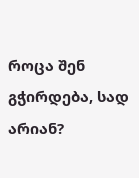როცა შენ გჭირდება, სად არიან?